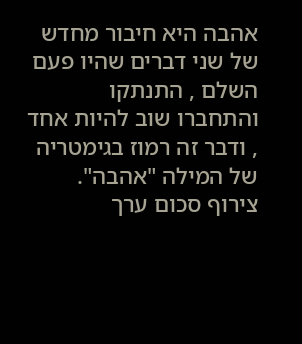אהבה היא חיבור מחדש של שני דברים שהיו פעם השלם , התנתקו והתחברו שוב להיות אחד , ודבר זה רמוז בגימטריה של המילה "אהבה". צירוף סכום ערך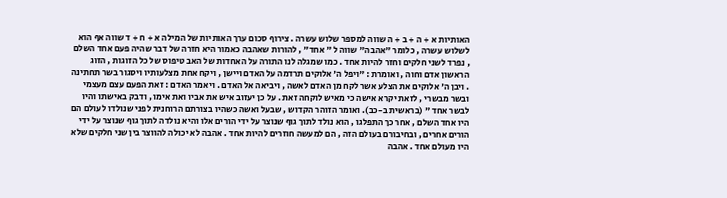האותיות א + ה + ב + ה שווה למספר שלוש עשרה . צירוף סכום ערך האותיות של המילה א + ח + ד שווה אף הוא לשלוש עשרה , כלומר "אהבה" שווה ל " אחד" , להורות שאהבה כאמור היא חזרה של דבר שהיה פעם אחד השלם , נפרד לשני חלקים וחזר להיות אחד . כמו שמגלה לנו התורה על האחדות של האב טיפוס של כל הזוגות , הזוג הראשון אדם וחוה , ואומרת : "ויפל ה' אלוקים תרדמה על האדם ויישן , ויקח אחת מצלעותיו ויסגור בשר תחתינה . ויבן ה' אלוקים את הצלע אשר לקח מן האדם לאשה , ויביאה אל האדם . ויאמר האדם : זאת הפעם עצם מעצמי ובשר מבשרי , לזאת יקרא אישה כי מאיש לוקחה זאת . על כן יעזוב איש את אביו ואת אימו , ודבק באישתו והיו לבשר אחד " (בראשית ב-כב). ואומר הזוהר הקדוש , שבעל ואשה כשהיו בצורתם הרוחנית לפני שנולדו לעולם הם היו אחד השלם , אחר כך התפלגו , הוא נולד לתוך גוף שנוצר על ידי הורים אלו והיא נולדה לתוך גוף שנוצר על ידי הורים אחרים , ובחיבורם בעולם הזה , הם למעשה חוזרים להיות אחד . אהבה לא יכולה להווצר בין שני חלקים שלא היו מעולם אחד . אהבה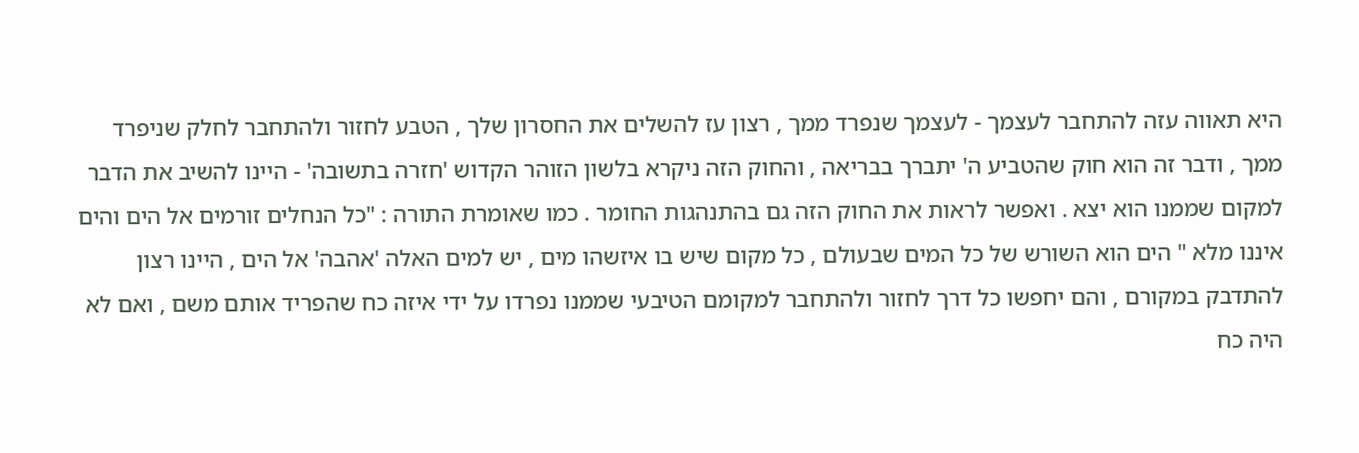היא תאווה עזה להתחבר לעצמך - לעצמך שנפרד ממך , רצון עז להשלים את החסרון שלך , הטבע לחזור ולהתחבר לחלק שניפרד ממך , ודבר זה הוא חוק שהטביע ה' יתברך בבריאה , והחוק הזה ניקרא בלשון הזוהר הקדוש 'חזרה בתשובה' - היינו להשיב את הדבר למקום שממנו הוא יצא . ואפשר לראות את החוק הזה גם בהתנהגות החומר . כמו שאומרת התורה : "כל הנחלים זורמים אל הים והים איננו מלא " הים הוא השורש של כל המים שבעולם , כל מקום שיש בו איזשהו מים , יש למים האלה 'אהבה' אל הים , היינו רצון להתדבק במקורם , והם יחפשו כל דרך לחזור ולהתחבר למקומם הטיבעי שממנו נפרדו על ידי איזה כח שהפריד אותם משם , ואם לא היה כח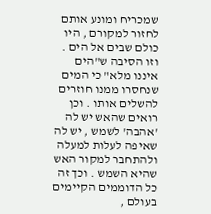שמכריח ומונע אותם לחזור למקורם , היו כולם שבים אל הים . וזו הסיבה ש"הים איננו מלא" כי המים שנחסרו ממנו חוזרים להשלים אותו . וכן רואים שהאש יש לה 'אהבה' לשמש , יש לה שאיפה לעלות למעלה ולהתחבר למקור האש שהיא השמש . וכך זה כל הדוממים הקיימים בעולם ,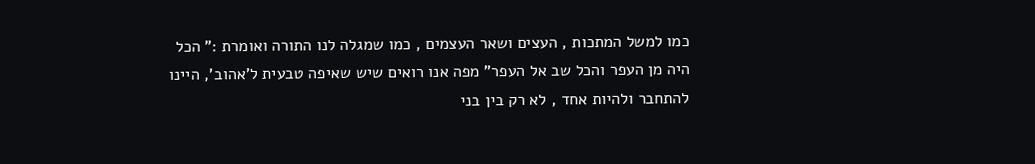כמו למשל המתכות , העצים ושאר העצמים , כמו שמגלה לנו התורה ואומרת :" הכל היה מן העפר והכל שב אל העפר" מפה אנו רואים שיש שאיפה טבעית ל'אהוב', היינו להתחבר ולהיות אחד , לא רק בין בני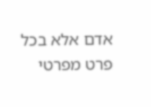אדם אלא בכל פרט מפרטי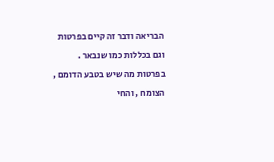הבריאה ודבר זה קיים בפרטות וגם בכללות כמו שנבאר . בפרטות מה שיש בטבע הדומם , הצומח , והחי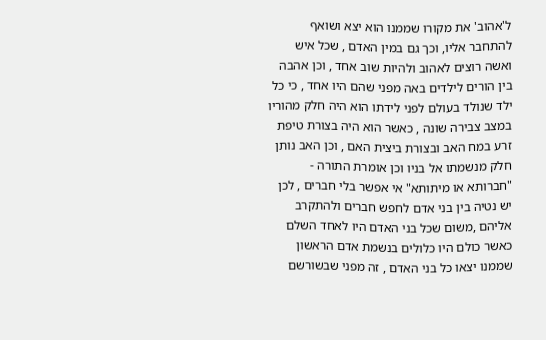ל'אהוב' את מקורו שממנו הוא יצא ושואף להתחבר אליו, וכך גם במין האדם , שכל איש ואשה רוצים לאהוב ולהיות שוב אחד , וכן אהבה בין הורים לילדים באה מפני שהם היו אחד , כי כל ילד שנולד בעולם לפני לידתו הוא היה חלק מהוריו במצב צבירה שונה , כאשר הוא היה בצורת טיפת זרע במח האב ובצורת ביצית האם , וכן האב נותן חלק מנשמתו אל בניו וכן אומרת התורה - "חברותא או מיתותא" אי אפשר בלי חברים , לכן יש נטיה בין בני אדם לחפש חברים ולהתקרב אליהם ,משום שכל בני האדם היו לאחד השלם כאשר כולם היו כלולים בנשמת אדם הראשון שממנו יצאו כל בני האדם , זה מפני שבשורשם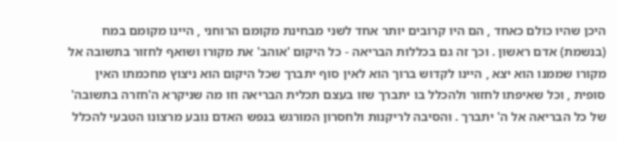היכן שהיו כולם כאחד , הם היו קרובים יותר אחד לשני מבחינת מקומם הרוחני , היינו מקומם במח (בנשמת) אדם ראשון . וכך זה גם בכללות הבריאה - כל היקום 'אוהב' את מקורו ושואף לחזור בתשובה אל מקורו שממנו הוא יצא , היינו לקדוש ברוך הוא לאין סוף יתברך שכל היקום הוא ניצוץ מחכמתו האין סופית , וכל שאיפתו לחזור ולהכלל בו יתברך שזו בעצם תכלית הבריאה וזו מה שניקרא ה'חזרה בתשובה' של כל הבריאה אל ה' יתברך . והסיבה לריקנות ולחסרון המורגש בנפש האדם נובע מרצונו הטבעי להכלל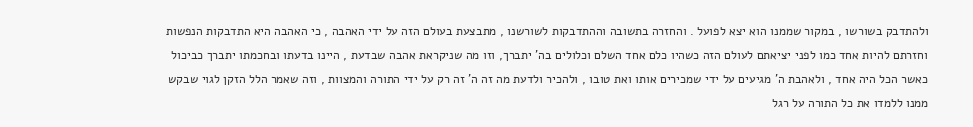ולהתדבק בשורשו , במקור שממנו הוא יצא לפועל . והחזרה בתשובה וההתדבקות לשורשנו , מתבצעת בעולם הזה על ידי האהבה , כי האהבה היא התדבקות הנפשות וחזרתם להיות אחד כמו לפני יציאתם לעולם הזה כשהיו כלם אחד השלם וכלולים בה' יתברך, וזו מה שניקראת אהבה שבדעת , היינו בדעתו ובחכמתו יתברך כביכול כאשר הכל היה אחד , ולאהבת ה' מגיעים על ידי שמכירים אותו ואת טובו , ולהכיר ולדעת מה זה ה' זה רק על ידי התורה והמצוות , וזה שאמר הלל הזקן לגוי שבקש ממנו ללמדו את כל התורה על רגל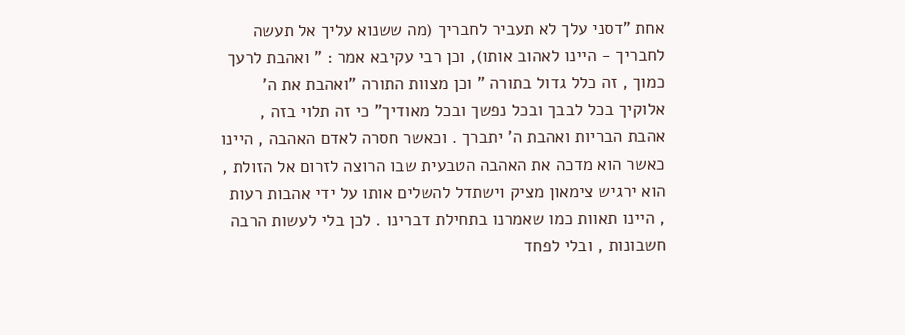אחת "דסני עלך לא תעביר לחבריך (מה ששנוא עליך אל תעשה לחבריך - היינו לאהוב אותו), וכן רבי עקיבא אמר : " ואהבת לרעך כמוך , זה כלל גדול בתורה " וכן מצוות התורה "ואהבת את ה' אלוקיך בכל לבבך ובכל נפשך ובכל מאודיך" כי זה תלוי בזה , אהבת הבריות ואהבת ה' יתברך . וכאשר חסרה לאדם האהבה , היינו כאשר הוא מדכה את האהבה הטבעית שבו הרוצה לזרום אל הזולת , הוא ירגיש צימאון מציק וישתדל להשלים אותו על ידי אהבות רעות , היינו תאוות כמו שאמרנו בתחילת דברינו . לכן בלי לעשות הרבה חשבונות , ובלי לפחד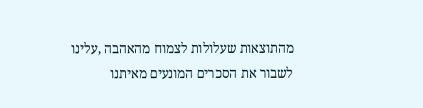מהתוצאות שעלולות לצמוח מהאהבה ,עלינו לשבור את הסכרים המונעים מאיתנו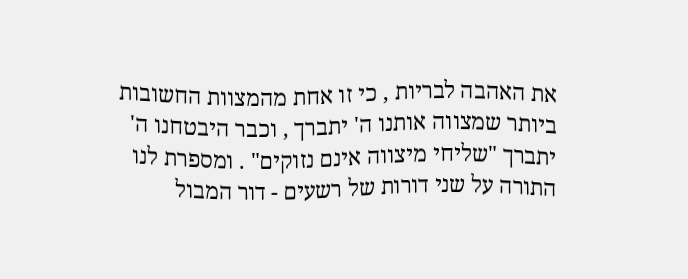את האהבה לבריות , כי זו אחת מהמצוות החשובות ביותר שמצווה אותנו ה' יתברך , וכבר היבטחנו ה' יתברך "שליחי מיצווה אינם נזוקים" . ומספרת לנו התורה על שני דורות של רשעים - דור המבול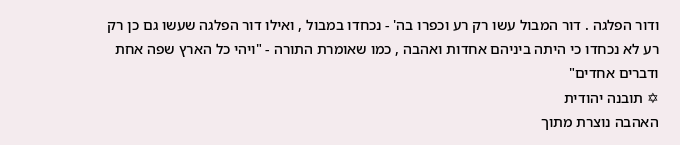ודור הפלגה . דור המבול עשו רק רע וכפרו בה' - נכחדו במבול , ואילו דור הפלגה שעשו גם כן רק רע לא נכחדו כי היתה ביניהם אחדות ואהבה , כמו שאומרת התורה - "ויהי כל הארץ שפה אחת ודברים אחדים"
✡ תובנה יהודית
האהבה נוצרת מתוך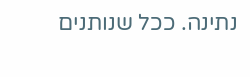נתינה. ככל שנותנים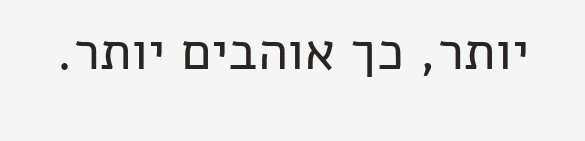יותר, כך אוהבים יותר.